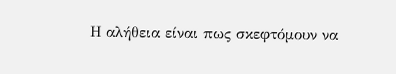Η αλήθεια είναι πως σκεφτόμουν να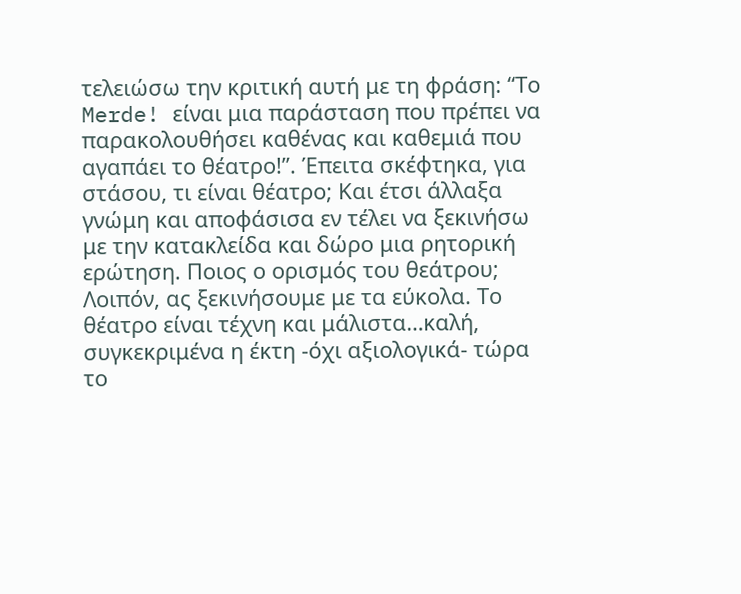τελειώσω την κριτική αυτή με τη φράση: “Το Merde! είναι μια παράσταση που πρέπει να παρακολουθήσει καθένας και καθεμιά που αγαπάει το θέατρο!”. Έπειτα σκέφτηκα, για στάσου, τι είναι θέατρο; Και έτσι άλλαξα γνώμη και αποφάσισα εν τέλει να ξεκινήσω με την κατακλείδα και δώρο μια ρητορική ερώτηση. Ποιος ο ορισμός του θεάτρου; Λοιπόν, ας ξεκινήσουμε με τα εύκολα. Το θέατρο είναι τέχνη και μάλιστα…καλή, συγκεκριμένα η έκτη -όχι αξιολογικά- τώρα το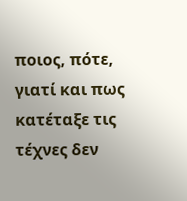ποιος, πότε, γιατί και πως κατέταξε τις τέχνες δεν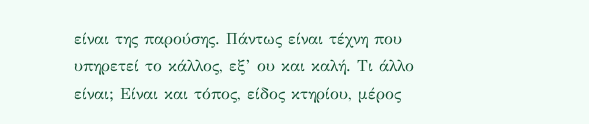είναι της παρούσης. Πάντως είναι τέχνη που υπηρετεί το κάλλος, εξ’ ου και καλή. Τι άλλο είναι; Είναι και τόπος, είδος κτηρίου, μέρος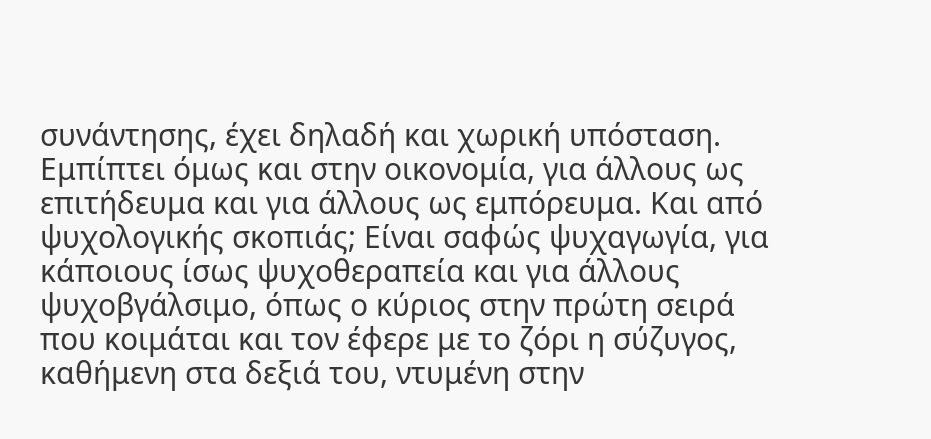συνάντησης, έχει δηλαδή και χωρική υπόσταση. Εμπίπτει όμως και στην οικονομία, για άλλους ως επιτήδευμα και για άλλους ως εμπόρευμα. Και από ψυχολογικής σκοπιάς; Είναι σαφώς ψυχαγωγία, για κάποιους ίσως ψυχοθεραπεία και για άλλους ψυχοβγάλσιμο, όπως ο κύριος στην πρώτη σειρά που κοιμάται και τον έφερε με το ζόρι η σύζυγος, καθήμενη στα δεξιά του, ντυμένη στην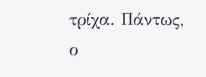τρίχα. Πάντως, ο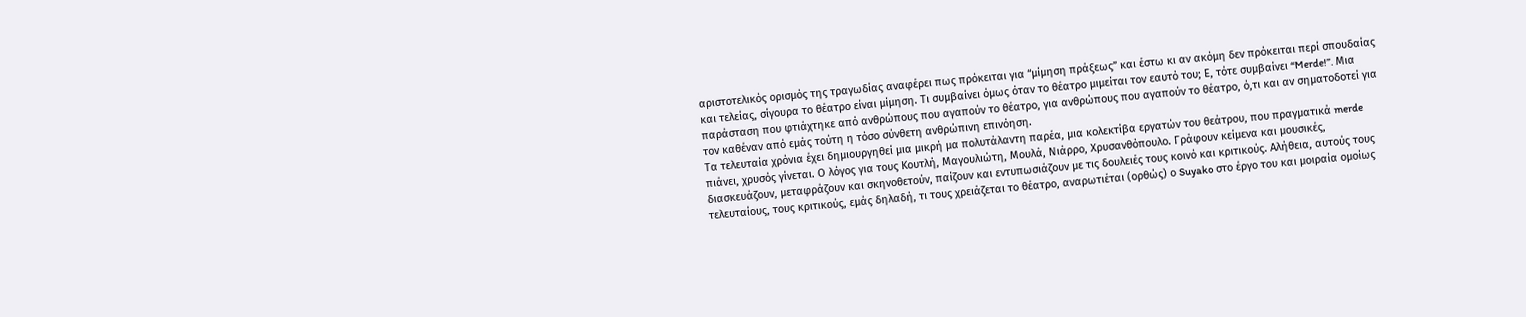αριστοτελικός ορισμός της τραγωδίας αναφέρει πως πρόκειται για “μίμηση πράξεως” και έστω κι αν ακόμη δεν πρόκειται περί σπουδαίας και τελείας, σίγουρα το θέατρο είναι μίμηση. Τι συμβαίνει όμως όταν το θέατρο μιμείται τον εαυτό του; Ε, τότε συμβαίνει “Merde!”. Μια παράσταση που φτιάχτηκε από ανθρώπους που αγαπούν το θέατρο, για ανθρώπους που αγαπούν το θέατρο, ό,τι και αν σηματοδοτεί για τον καθέναν από εμάς τούτη η τόσο σύνθετη ανθρώπινη επινόηση.
Τα τελευταία χρόνια έχει δημιουργηθεί μια μικρή μα πολυτάλαντη παρέα, μια κολεκτίβα εργατών του θεάτρου, που πραγματικά merde πιάνει, χρυσός γίνεται. Ο λόγος για τους Κουτλή, Μαγουλιώτη, Μουλά, Νιάρρο, Χρυσανθόπουλο. Γράφουν κείμενα και μουσικές, διασκευάζουν, μεταφράζουν και σκηνοθετούν, παίζουν και εντυπωσιάζουν με τις δουλειές τους κοινό και κριτικούς. Αλήθεια, αυτούς τους τελευταίους, τους κριτικούς, εμάς δηλαδή, τι τους χρειάζεται το θέατρο, αναρωτιέται (ορθώς) ο Suyako στο έργο του και μοιραία ομοίως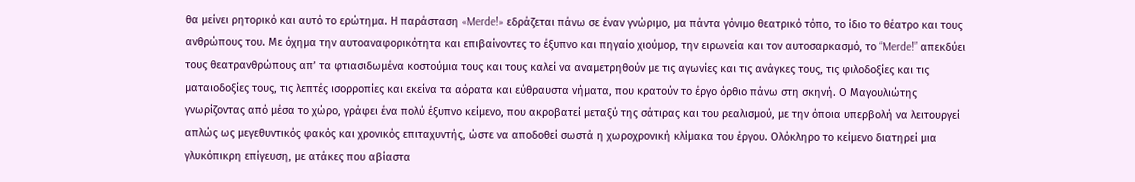θα μείνει ρητορικό και αυτό το ερώτημα. Η παράσταση «Merde!» εδράζεται πάνω σε έναν γνώριμο, μα πάντα γόνιμο θεατρικό τόπο, το ίδιο το θέατρο και τους ανθρώπους του. Με όχημα την αυτοαναφορικότητα και επιβαίνοντες το έξυπνο και πηγαίο χιούμορ, την ειρωνεία και τον αυτοσαρκασμό, το “Merde!” απεκδύει τους θεατρανθρώπους απ’ τα φτιασιδωμένα κοστούμια τους και τους καλεί να αναμετρηθούν με τις αγωνίες και τις ανάγκες τους, τις φιλοδοξίες και τις ματαιοδοξίες τους, τις λεπτές ισορροπίες και εκείνα τα αόρατα και εύθραυστα νήματα, που κρατούν το έργο όρθιο πάνω στη σκηνή. Ο Μαγουλιώτης γνωρίζοντας από μέσα το χώρο, γράφει ένα πολύ έξυπνο κείμενο, που ακροβατεί μεταξύ της σάτιρας και του ρεαλισμού, με την όποια υπερβολή να λειτουργεί απλώς ως μεγεθυντικός φακός και χρονικός επιταχυντής, ώστε να αποδοθεί σωστά η χωροχρονική κλίμακα του έργου. Ολόκληρο το κείμενο διατηρεί μια γλυκόπικρη επίγευση, με ατάκες που αβίαστα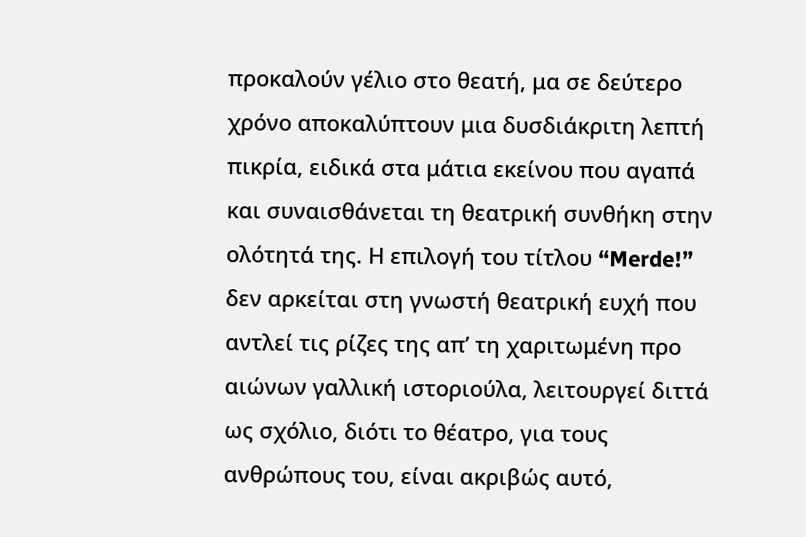προκαλούν γέλιο στο θεατή, μα σε δεύτερο χρόνο αποκαλύπτουν μια δυσδιάκριτη λεπτή πικρία, ειδικά στα μάτια εκείνου που αγαπά και συναισθάνεται τη θεατρική συνθήκη στην ολότητά της. Η επιλογή του τίτλου “Merde!” δεν αρκείται στη γνωστή θεατρική ευχή που αντλεί τις ρίζες της απ’ τη χαριτωμένη προ αιώνων γαλλική ιστοριούλα, λειτουργεί διττά ως σχόλιο, διότι το θέατρο, για τους ανθρώπους του, είναι ακριβώς αυτό,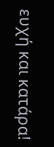ευχή και κατάρα!